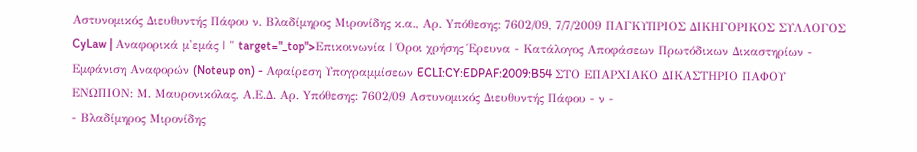Αστυνομικός Διευθυντής Πάφου ν. Βλαδίμηρος Μιρονίδης κ.α., Αρ. Yπόθεσης: 7602/09, 7/7/2009 ΠΑΓΚΥΠΡΙΟΣ ΔΙΚΗΓΟΡΙΚΟΣ ΣΥΛΛΟΓΟΣ CyLaw | Αναφορικά μ'εμάς | " target="_top">Επικοινωνία | Όροι χρήσης Έρευνα - Κατάλογος Αποφάσεων Πρωτόδικων Δικαστηρίων - Εμφάνιση Αναφορών (Noteup on) - Αφαίρεση Υπογραμμίσεων ECLI:CY:EDPAF:2009:B54 ΣΤΟ ΕΠΑΡΧΙΑΚΟ ΔΙΚΑΣΤΗΡΙΟ ΠΑΦΟΥ ΕΝΩΠΙΟΝ: Μ. Μαυρονικόλας, Α.Ε.Δ. Αρ. Yπόθεσης: 7602/09 Αστυνομικός Διευθυντής Πάφου - ν -
- Βλαδίμηρος Μιρονίδης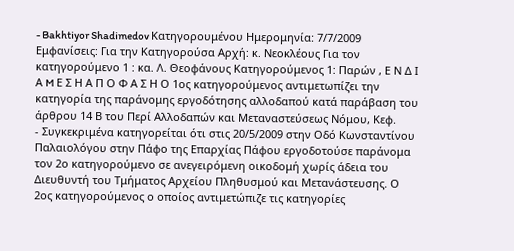- Bakhtiyor Shadimedov Κατηγορουμένου Ημερομηνία: 7/7/2009 Εμφανίσεις: Για την Κατηγορούσα Αρχή: κ. Νεοκλέους Για τον κατηγορούμενο 1 : κα. Λ. Θεοφάνους Κατηγορούμενος 1: Παρών , Ε Ν Δ Ι Α M Ε Σ Η Α Π Ο Φ Α Σ Η Ο 1ος κατηγορούμενος αντιμετωπίζει την κατηγορία της παράνομης εργοδότησης αλλοδαπού κατά παράβαση του άρθρου 14 Β του Περί Αλλοδαπών και Μεταναστεύσεως Νόμου, Κεφ.
- Συγκεκριμένα κατηγορείται ότι στις 20/5/2009 στην Οδό Κωνσταντίνου Παλαιολόγου στην Πάφο της Επαρχίας Πάφου εργοδοτούσε παράνομα τον 2ο κατηγορούμενο σε ανεγειρόμενη οικοδομή χωρίς άδεια του Διευθυντή του Τμήματος Αρχείου Πληθυσμού και Μετανάστευσης. Ο 2ος κατηγορούμενος ο οποίος αντιμετώπιζε τις κατηγορίες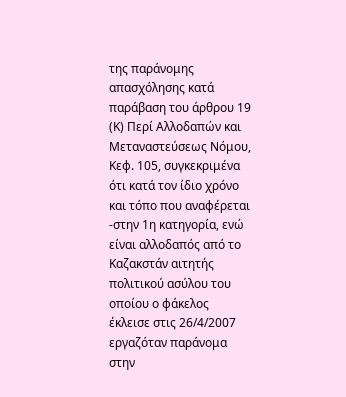της παράνομης απασχόλησης κατά παράβαση του άρθρου 19 (Κ) Περί Αλλοδαπών και Μεταναστεύσεως Νόμου, Κεφ. 105, συγκεκριμένα ότι κατά τον ίδιο χρόνο και τόπο που αναφέρεται -στην 1η κατηγορία, ενώ είναι αλλοδαπός από το Καζακστάν αιτητής πολιτικού ασύλου του οποίου ο φάκελος έκλεισε στις 26/4/2007 εργαζόταν παράνομα στην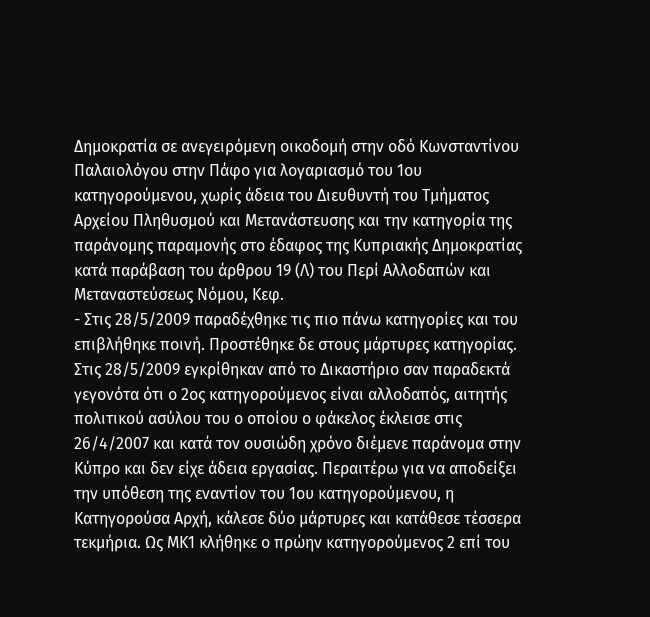Δημοκρατία σε ανεγειρόμενη οικοδομή στην οδό Κωνσταντίνου Παλαιολόγου στην Πάφο για λογαριασμό του 1ου κατηγορούμενου, χωρίς άδεια του Διευθυντή του Τμήματος Αρχείου Πληθυσμού και Μετανάστευσης και την κατηγορία της παράνομης παραμονής στο έδαφος της Κυπριακής Δημοκρατίας κατά παράβαση του άρθρου 19 (Λ) του Περί Αλλοδαπών και Μεταναστεύσεως Νόμου, Κεφ.
- Στις 28/5/2009 παραδέχθηκε τις πιο πάνω κατηγορίες και του επιβλήθηκε ποινή. Προστέθηκε δε στους μάρτυρες κατηγορίας. Στις 28/5/2009 εγκρίθηκαν από το Δικαστήριο σαν παραδεκτά γεγονότα ότι ο 2ος κατηγορούμενος είναι αλλοδαπός, αιτητής πολιτικού ασύλου του ο οποίου ο φάκελος έκλεισε στις 26/4/2007 και κατά τον ουσιώδη χρόνο διέμενε παράνομα στην Κύπρο και δεν είχε άδεια εργασίας. Περαιτέρω για να αποδείξει την υπόθεση της εναντίον του 1ου κατηγορούμενου, η Κατηγορούσα Αρχή, κάλεσε δύο μάρτυρες και κατάθεσε τέσσερα τεκμήρια. Ως ΜΚ1 κλήθηκε ο πρώην κατηγορούμενος 2 επί του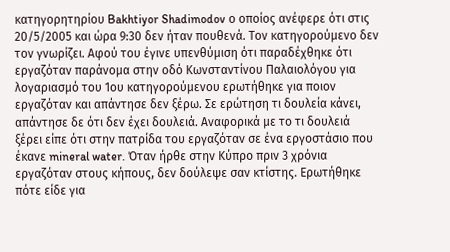κατηγορητηρίου Bakhtiyor Shadimodov ο οποίος ανέφερε ότι στις 20/5/2005 και ώρα 9:30 δεν ήταν πουθενά. Τον κατηγορούμενο δεν τον γνωρίζει. Αφού του έγινε υπενθύμιση ότι παραδέχθηκε ότι εργαζόταν παράνομα στην οδό Κωνσταντίνου Παλαιολόγου για λογαριασμό του 1ου κατηγορούμενου ερωτήθηκε για ποιον εργαζόταν και απάντησε δεν ξέρω. Σε ερώτηση τι δουλεία κάνει, απάντησε δε ότι δεν έχει δουλειά. Αναφορικά με το τι δουλειά ξέρει είπε ότι στην πατρίδα του εργαζόταν σε ένα εργοστάσιο που έκανε mineral water. Όταν ήρθε στην Κύπρο πριν 3 χρόνια εργαζόταν στους κήπους, δεν δούλεψε σαν κτίστης. Ερωτήθηκε πότε είδε για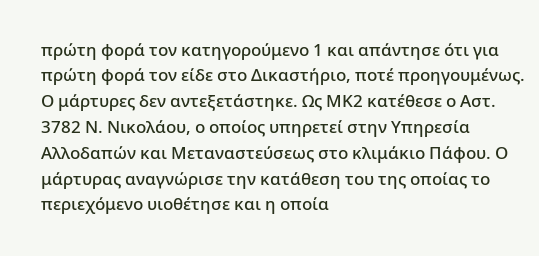πρώτη φορά τον κατηγορούμενο 1 και απάντησε ότι για πρώτη φορά τον είδε στο Δικαστήριο, ποτέ προηγουμένως. Ο μάρτυρες δεν αντεξετάστηκε. Ως ΜΚ2 κατέθεσε ο Αστ. 3782 Ν. Νικολάου, ο οποίος υπηρετεί στην Υπηρεσία Αλλοδαπών και Μεταναστεύσεως στο κλιμάκιο Πάφου. Ο μάρτυρας αναγνώρισε την κατάθεση του της οποίας το περιεχόμενο υιοθέτησε και η οποία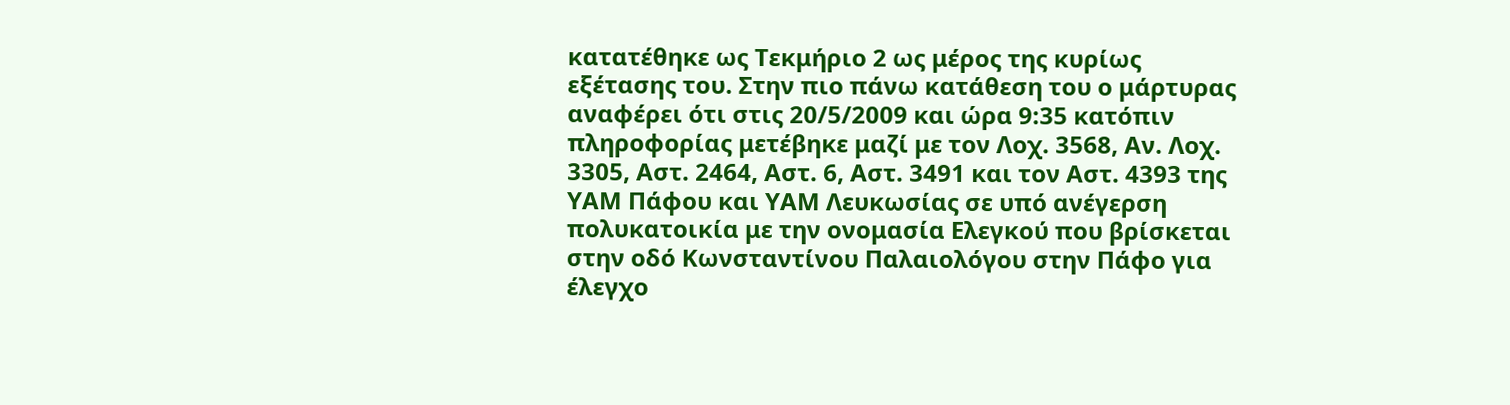κατατέθηκε ως Τεκμήριο 2 ως μέρος της κυρίως εξέτασης του. Στην πιο πάνω κατάθεση του ο μάρτυρας αναφέρει ότι στις 20/5/2009 και ώρα 9:35 κατόπιν πληροφορίας μετέβηκε μαζί με τον Λοχ. 3568, Αν. Λοχ. 3305, Αστ. 2464, Αστ. 6, Αστ. 3491 και τον Αστ. 4393 της ΥΑΜ Πάφου και ΥΑΜ Λευκωσίας σε υπό ανέγερση πολυκατοικία με την ονομασία Ελεγκού που βρίσκεται στην οδό Κωνσταντίνου Παλαιολόγου στην Πάφο για έλεγχο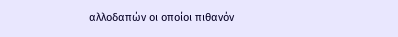αλλοδαπών οι οποίοι πιθανόν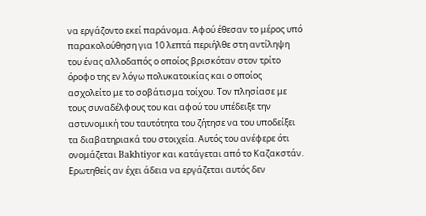να εργάζοντο εκεί παράνομα. Αφού έθεσαν το μέρος υπό παρακολούθηση για 10 λεπτά περιήλθε στη αντίληψη του ένας αλλοδαπός ο οποίος βρισκόταν στον τρίτο όροφο της εν λόγω πολυκατοικίας και ο οποίος ασχολείτο με το σοβάτισμα τοίχου. Τον πλησίασε με τους συναδέλφους του και αφού του υπέδειξε την αστυνομική του ταυτότητα του ζήτησε να του υποδείξει τα διαβατηριακά του στοιχεία. Αυτός του ανέφερε ότι ονομάζεται Bakhtiyor και κατάγεται από το Καζακστάν. Ερωτηθείς αν έχει άδεια να εργάζεται αυτός δεν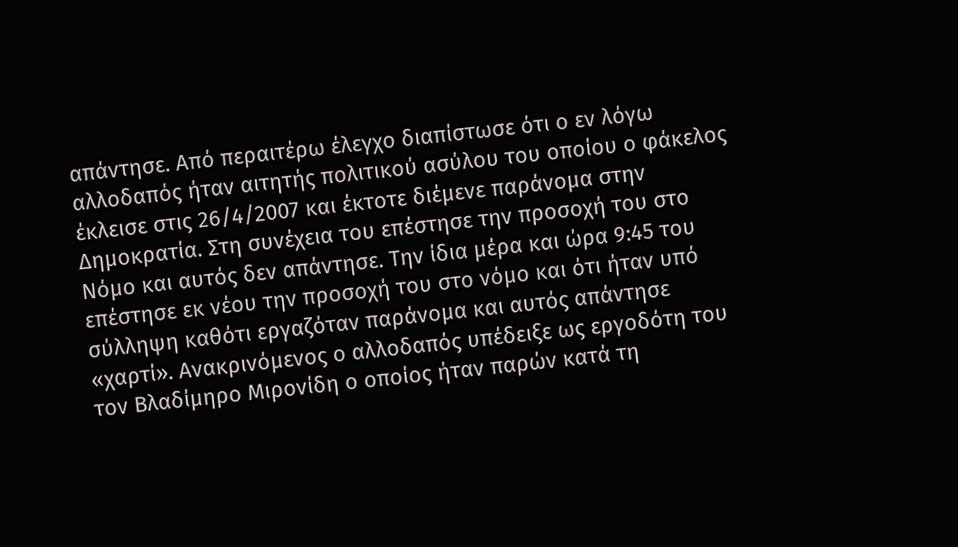απάντησε. Από περαιτέρω έλεγχο διαπίστωσε ότι ο εν λόγω αλλοδαπός ήταν αιτητής πολιτικού ασύλου του οποίου ο φάκελος έκλεισε στις 26/4/2007 και έκτοτε διέμενε παράνομα στην Δημοκρατία. Στη συνέχεια του επέστησε την προσοχή του στο Νόμο και αυτός δεν απάντησε. Την ίδια μέρα και ώρα 9:45 του επέστησε εκ νέου την προσοχή του στο νόμο και ότι ήταν υπό σύλληψη καθότι εργαζόταν παράνομα και αυτός απάντησε «χαρτί». Ανακρινόμενος ο αλλοδαπός υπέδειξε ως εργοδότη του τον Βλαδίμηρο Μιρονίδη ο οποίος ήταν παρών κατά τη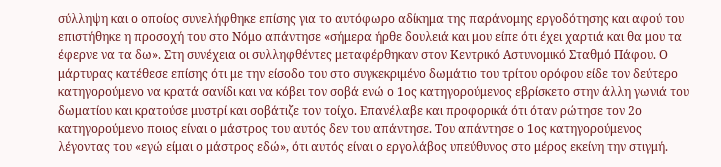σύλληψη και ο οποίος συνελήφθηκε επίσης για το αυτόφωρο αδίκημα της παράνομης εργοδότησης και αφού του επιστήθηκε η προσοχή του στο Νόμο απάντησε «σήμερα ήρθε δουλειά και μου είπε ότι έχει χαρτιά και θα μου τα έφερνε να τα δω». Στη συνέχεια οι συλληφθέντες μεταφέρθηκαν στον Κεντρικό Αστυνομικό Σταθμό Πάφου. Ο μάρτυρας κατέθεσε επίσης ότι με την είσοδο του στο συγκεκριμένο δωμάτιο του τρίτου ορόφου είδε τον δεύτερο κατηγορούμενο να κρατά σανίδι και να κόβει τον σοβά ενώ ο 1ος κατηγορούμενος εβρίσκετο στην άλλη γωνιά του δωματίου και κρατούσε μυστρί και σοβάτιζε τον τοίχο. Επανέλαβε και προφορικά ότι όταν ρώτησε τον 2ο κατηγορούμενο ποιος είναι ο μάστρος του αυτός δεν του απάντησε. Του απάντησε ο 1ος κατηγορούμενος λέγοντας του «εγώ είμαι ο μάστρος εδώ», ότι αυτός είναι ο εργολάβος υπεύθυνος στο μέρος εκείνη την στιγμή.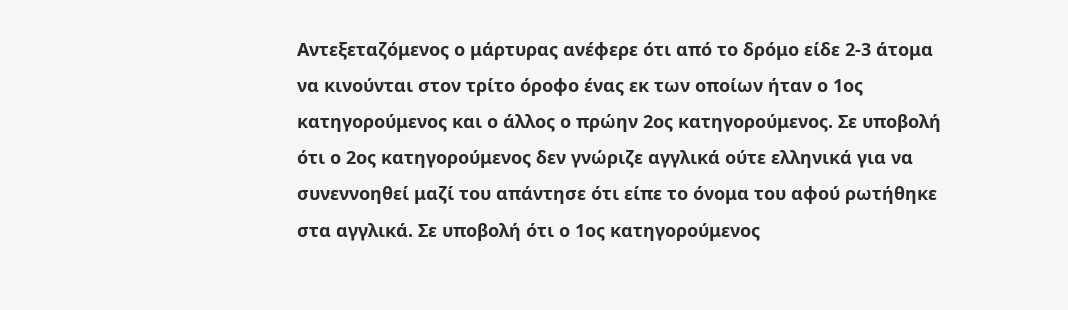Αντεξεταζόμενος ο μάρτυρας ανέφερε ότι από το δρόμο είδε 2-3 άτομα να κινούνται στον τρίτο όροφο ένας εκ των οποίων ήταν ο 1ος κατηγορούμενος και ο άλλος ο πρώην 2ος κατηγορούμενος. Σε υποβολή ότι ο 2ος κατηγορούμενος δεν γνώριζε αγγλικά ούτε ελληνικά για να συνεννοηθεί μαζί του απάντησε ότι είπε το όνομα του αφού ρωτήθηκε στα αγγλικά. Σε υποβολή ότι ο 1ος κατηγορούμενος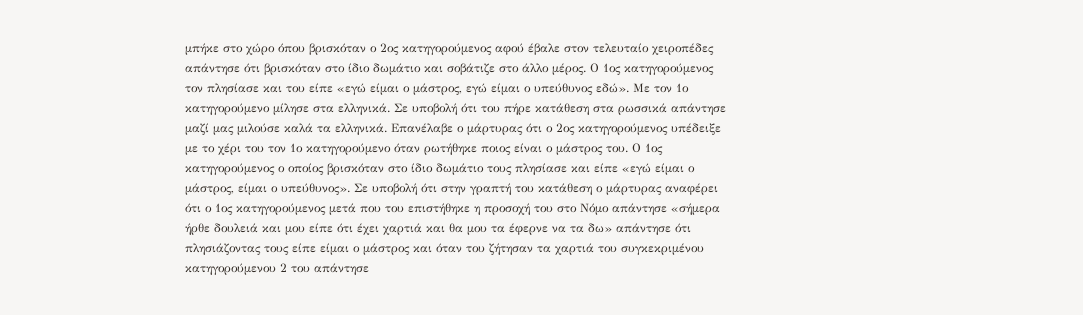μπήκε στο χώρο όπου βρισκόταν ο 2ος κατηγορούμενος αφού έβαλε στον τελευταίο χειροπέδες απάντησε ότι βρισκόταν στο ίδιο δωμάτιο και σοβάτιζε στο άλλο μέρος. Ο 1ος κατηγορούμενος τον πλησίασε και του είπε «εγώ είμαι ο μάστρος, εγώ είμαι ο υπεύθυνος εδώ». Με τον 1ο κατηγορούμενο μίλησε στα ελληνικά. Σε υποβολή ότι του πήρε κατάθεση στα ρωσσικά απάντησε μαζί μας μιλούσε καλά τα ελληνικά. Επανέλαβε ο μάρτυρας ότι ο 2ος κατηγορούμενος υπέδειξε με το χέρι του τον 1ο κατηγορούμενο όταν ρωτήθηκε ποιος είναι ο μάστρος του. Ο 1ος κατηγορούμενος ο οποίος βρισκόταν στο ίδιο δωμάτιο τους πλησίασε και είπε «εγώ είμαι ο μάστρος, είμαι ο υπεύθυνος». Σε υποβολή ότι στην γραπτή του κατάθεση ο μάρτυρας αναφέρει ότι ο 1ος κατηγορούμενος μετά που του επιστήθηκε η προσοχή του στο Νόμο απάντησε «σήμερα ήρθε δουλειά και μου είπε ότι έχει χαρτιά και θα μου τα έφερνε να τα δω» απάντησε ότι πλησιάζοντας τους είπε είμαι ο μάστρος και όταν του ζήτησαν τα χαρτιά του συγκεκριμένου κατηγορούμενου 2 του απάντησε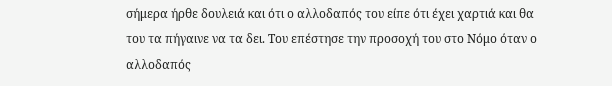σήμερα ήρθε δουλειά και ότι ο αλλοδαπός του είπε ότι έχει χαρτιά και θα του τα πήγαινε να τα δει. Του επέστησε την προσοχή του στο Νόμο όταν ο αλλοδαπός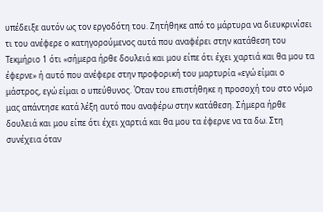υπέδειξε αυτόν ως τον εργοδότη του. Zητήθηκε από το μάρτυρα να διευκρινίσει τι του ανέφερε ο κατηγορούμενος αυτά που αναφέρει στην κατάθεση του Τεκμήριο 1 ότι «σήμερα ήρθε δουλειά και μου είπε ότι έχει χαρτιά και θα μου τα έφερνε» ή αυτό που ανέφερε στην προφορική του μαρτυρία «εγώ είμαι ο μάστρος, εγώ είμαι ο υπεύθυνος. Όταν του επιστήθηκε η προσοχή του στο νόμο μας απάντησε κατά λέξη αυτό που αναφέρω στην κατάθεση. Σήμερα ήρθε δουλειά και μου είπε ότι έχει χαρτιά και θα μου τα έφερνε να τα δω. Στη συνέχεια όταν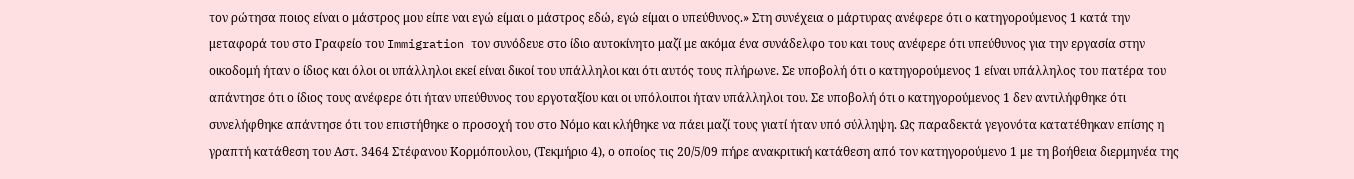τον ρώτησα ποιος είναι ο μάστρος μου είπε ναι εγώ είμαι ο μάστρος εδώ, εγώ είμαι ο υπεύθυνος.» Στη συνέχεια ο μάρτυρας ανέφερε ότι ο κατηγορούμενος 1 κατά την μεταφορά του στο Γραφείο του Immigration τον συνόδευε στο ίδιο αυτοκίνητο μαζί με ακόμα ένα συνάδελφο του και τους ανέφερε ότι υπεύθυνος για την εργασία στην οικοδομή ήταν ο ίδιος και όλοι οι υπάλληλοι εκεί είναι δικοί του υπάλληλοι και ότι αυτός τους πλήρωνε. Σε υποβολή ότι ο κατηγορούμενος 1 είναι υπάλληλος του πατέρα του απάντησε ότι ο ίδιος τους ανέφερε ότι ήταν υπεύθυνος του εργοταξίου και οι υπόλοιποι ήταν υπάλληλοι του. Σε υποβολή ότι ο κατηγορούμενος 1 δεν αντιλήφθηκε ότι συνελήφθηκε απάντησε ότι του επιστήθηκε ο προσοχή του στο Νόμο και κλήθηκε να πάει μαζί τους γιατί ήταν υπό σύλληψη. Ως παραδεκτά γεγονότα κατατέθηκαν επίσης η γραπτή κατάθεση του Αστ. 3464 Στέφανου Κορμόπουλου, (Τεκμήριο 4), ο οποίος τις 20/5/09 πήρε ανακριτική κατάθεση από τον κατηγορούμενο 1 με τη βοήθεια διερμηνέα της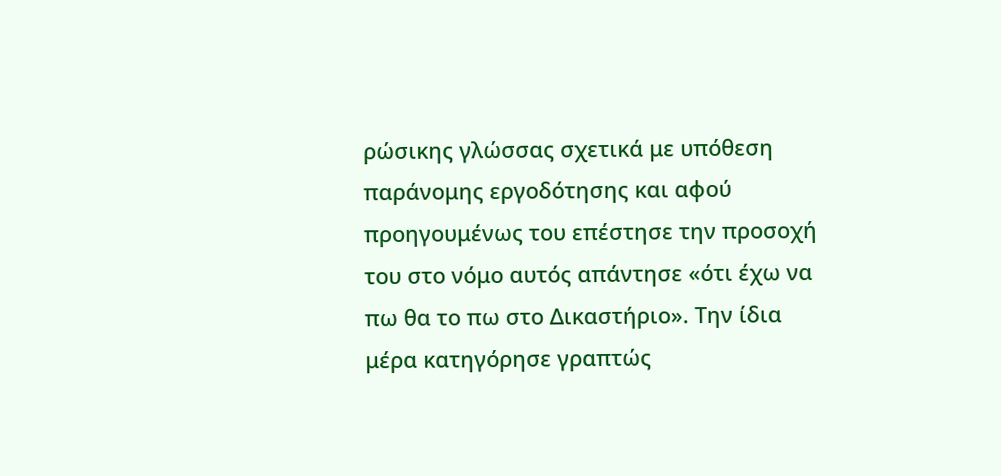ρώσικης γλώσσας σχετικά με υπόθεση παράνομης εργοδότησης και αφού προηγουμένως του επέστησε την προσοχή του στο νόμο αυτός απάντησε «ότι έχω να πω θα το πω στο Δικαστήριο». Την ίδια μέρα κατηγόρησε γραπτώς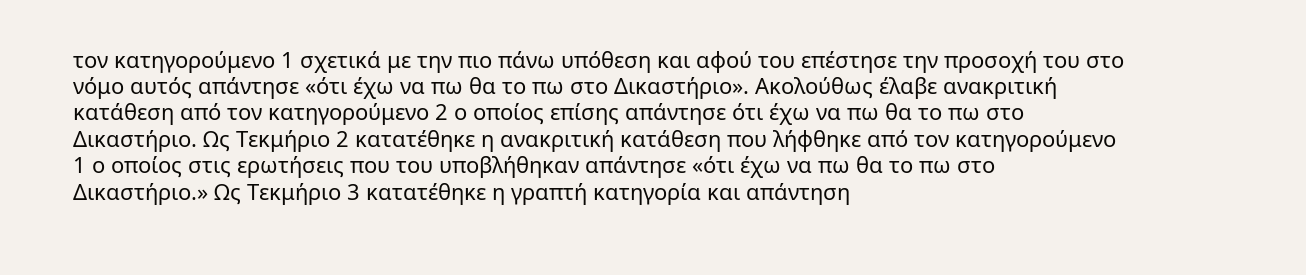τον κατηγορούμενο 1 σχετικά με την πιο πάνω υπόθεση και αφού του επέστησε την προσοχή του στο νόμο αυτός απάντησε «ότι έχω να πω θα το πω στο Δικαστήριο». Ακολούθως έλαβε ανακριτική κατάθεση από τον κατηγορούμενο 2 ο οποίος επίσης απάντησε ότι έχω να πω θα το πω στο Δικαστήριο. Ως Τεκμήριο 2 κατατέθηκε η ανακριτική κατάθεση που λήφθηκε από τον κατηγορούμενο 1 ο οποίος στις ερωτήσεις που του υποβλήθηκαν απάντησε «ότι έχω να πω θα το πω στο Δικαστήριο.» Ως Τεκμήριο 3 κατατέθηκε η γραπτή κατηγορία και απάντηση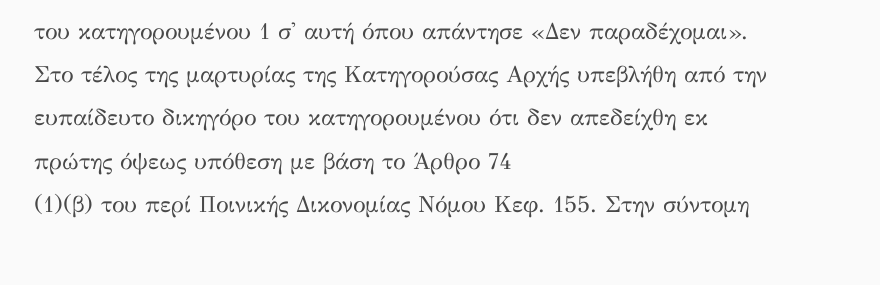του κατηγορουμένου 1 σ' αυτή όπου απάντησε «Δεν παραδέχομαι». Στο τέλος της μαρτυρίας της Κατηγορούσας Αρχής υπεβλήθη από την ευπαίδευτο δικηγόρο του κατηγορουμένου ότι δεν απεδείχθη εκ πρώτης όψεως υπόθεση με βάση το Άρθρο 74
(1)(β) του περί Ποινικής Δικονομίας Νόμου Κεφ. 155. Στην σύντομη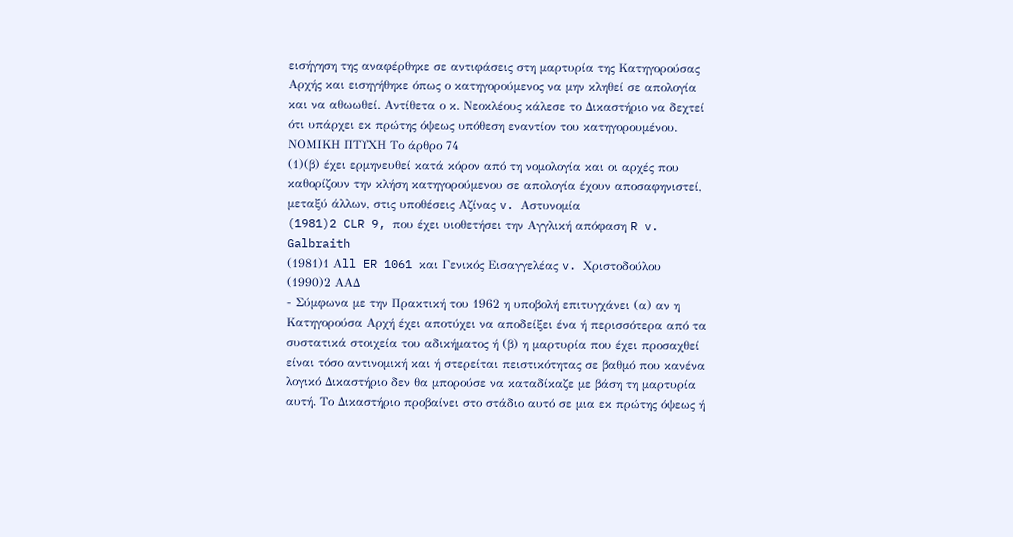εισήγηση της αναφέρθηκε σε αντιφάσεις στη μαρτυρία της Κατηγορούσας Αρχής και εισηγήθηκε όπως ο κατηγορούμενος να μην κληθεί σε απολογία και να αθωωθεί. Αντίθετα ο κ. Νεοκλέους κάλεσε το Δικαστήριο να δεχτεί ότι υπάρχει εκ πρώτης όψεως υπόθεση εναντίον του κατηγορουμένου. ΝΟΜΙΚΗ ΠΤΥΧΗ Το άρθρο 74
(1)(β) έχει ερμηνευθεί κατά κόρον από τη νομολογία και οι αρχές που καθορίζουν την κλήση κατηγορούμενου σε απολογία έχουν αποσαφηνιστεί, μεταξύ άλλων, στις υποθέσεις Αζίνας v. Αστυνομία
(1981)2 CLR 9, που έχει υιοθετήσει την Αγγλική απόφαση R v. Galbraith
(1981)1 Αll ER 1061 και Γενικός Εισαγγελέας v. Χριστοδούλου
(1990)2 ΑΑΔ
- Σύμφωνα με την Πρακτική του 1962 η υποβολή επιτυγχάνει (α) αν η Κατηγορούσα Αρχή έχει αποτύχει να αποδείξει ένα ή περισσότερα από τα συστατικά στοιχεία του αδικήματος ή (β) η μαρτυρία που έχει προσαχθεί είναι τόσο αντινομική και ή στερείται πειστικότητας σε βαθμό που κανένα λογικό Δικαστήριο δεν θα μπορούσε να καταδίκαζε με βάση τη μαρτυρία αυτή. Το Δικαστήριο προβαίνει στο στάδιο αυτό σε μια εκ πρώτης όψεως ή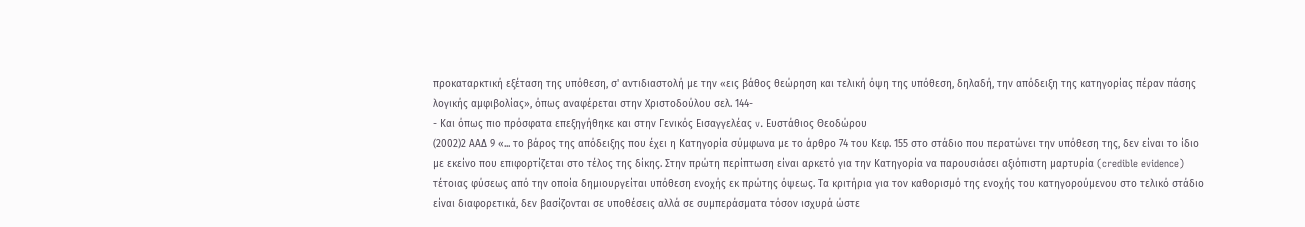προκαταρκτική εξέταση της υπόθεση, σ' αντιδιαστολή με την «εις βάθος θεώρηση και τελική όψη της υπόθεση, δηλαδή, την απόδειξη της κατηγορίας πέραν πάσης λογικής αμφιβολίας», όπως αναφέρεται στην Χριστοδούλου σελ. 144-
- Και όπως πιο πρόσφατα επεξηγήθηκε και στην Γενικός Εισαγγελέας v. Ευστάθιος Θεοδώρου
(2002)2 ΑΑΔ 9 «... το βάρος της απόδειξης που έχει η Κατηγορία σύμφωνα με το άρθρο 74 του Κεφ. 155 στο στάδιο που περατώνει την υπόθεση της, δεν είναι το ίδιο με εκείνο που επιφορτίζεται στο τέλος της δίκης. Στην πρώτη περίπτωση είναι αρκετό για την Κατηγορία να παρουσιάσει αξιόπιστη μαρτυρία (credible evidence) τέτοιας φύσεως από την οποία δημιουργείται υπόθεση ενοχής εκ πρώτης όψεως. Τα κριτήρια για τον καθορισμό της ενοχής του κατηγορούμενου στο τελικό στάδιο είναι διαφορετικά, δεν βασίζονται σε υποθέσεις αλλά σε συμπεράσματα τόσον ισχυρά ώστε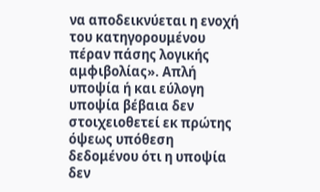να αποδεικνύεται η ενοχή του κατηγορουμένου πέραν πάσης λογικής αμφιβολίας». Απλή υποψία ή και εύλογη υποψία βέβαια δεν στοιχειοθετεί εκ πρώτης όψεως υπόθεση δεδομένου ότι η υποψία δεν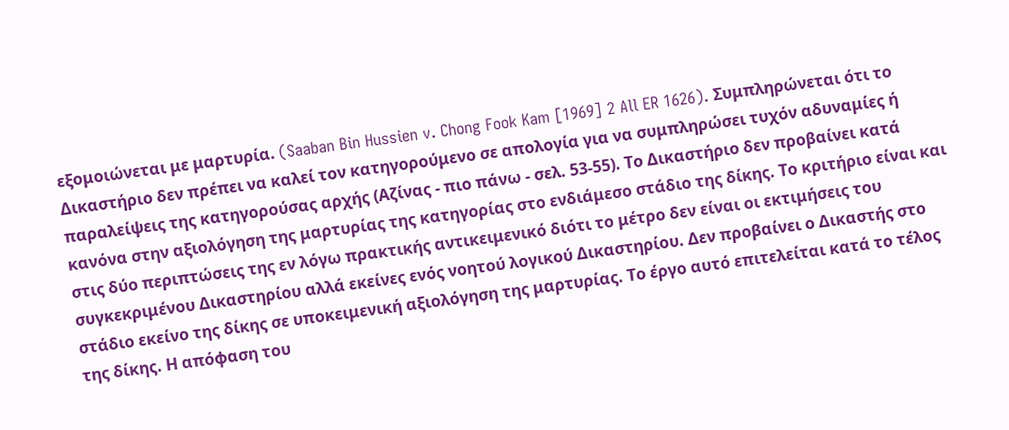εξομοιώνεται με μαρτυρία. (Saaban Bin Hussien v. Chong Fook Kam [1969] 2 All ER 1626). Συμπληρώνεται ότι το Δικαστήριο δεν πρέπει να καλεί τον κατηγορούμενο σε απολογία για να συμπληρώσει τυχόν αδυναμίες ή παραλείψεις της κατηγορούσας αρχής (Αζίνας - πιο πάνω - σελ. 53-55). Το Δικαστήριο δεν προβαίνει κατά κανόνα στην αξιολόγηση της μαρτυρίας της κατηγορίας στο ενδιάμεσο στάδιο της δίκης. Το κριτήριο είναι και στις δύο περιπτώσεις της εν λόγω πρακτικής αντικειμενικό διότι το μέτρο δεν είναι οι εκτιμήσεις του συγκεκριμένου Δικαστηρίου αλλά εκείνες ενός νοητού λογικού Δικαστηρίου. Δεν προβαίνει ο Δικαστής στο στάδιο εκείνο της δίκης σε υποκειμενική αξιολόγηση της μαρτυρίας. Το έργο αυτό επιτελείται κατά το τέλος της δίκης. Η απόφαση του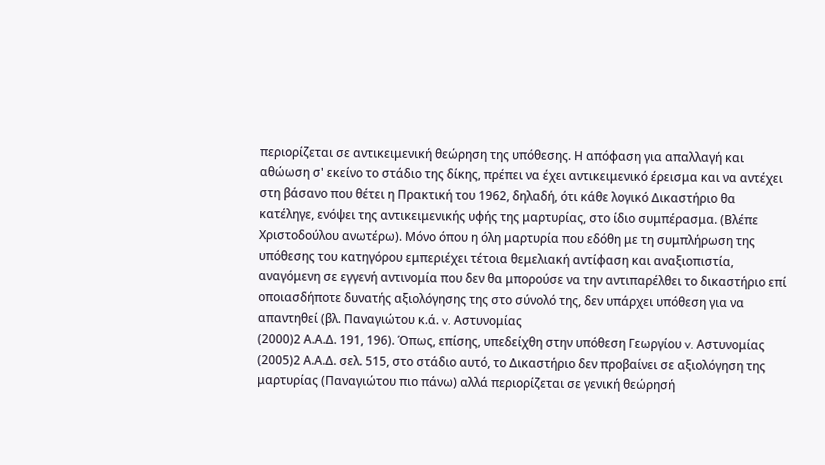περιορίζεται σε αντικειμενική θεώρηση της υπόθεσης. Η απόφαση για απαλλαγή και αθώωση σ' εκείνο το στάδιο της δίκης, πρέπει να έχει αντικειμενικό έρεισμα και να αντέχει στη βάσανο που θέτει η Πρακτική του 1962, δηλαδή, ότι κάθε λογικό Δικαστήριο θα κατέληγε, ενόψει της αντικειμενικής υφής της μαρτυρίας, στο ίδιο συμπέρασμα. (Βλέπε Χριστοδούλου ανωτέρω). Μόνο όπου η όλη μαρτυρία που εδόθη με τη συμπλήρωση της υπόθεσης του κατηγόρου εμπεριέχει τέτοια θεμελιακή αντίφαση και αναξιοπιστία, αναγόμενη σε εγγενή αντινομία που δεν θα μπορούσε να την αντιπαρέλθει το δικαστήριο επί οποιασδήποτε δυνατής αξιολόγησης της στο σύνολό της, δεν υπάρχει υπόθεση για να απαντηθεί (βλ. Παναγιώτου κ.ά. v. Αστυνομίας
(2000)2 Α.Α.Δ. 191, 196). Όπως, επίσης, υπεδείχθη στην υπόθεση Γεωργίου v. Αστυνομίας
(2005)2 Α.Α.Δ. σελ. 515, στο στάδιο αυτό, το Δικαστήριο δεν προβαίνει σε αξιολόγηση της μαρτυρίας (Παναγιώτου πιο πάνω) αλλά περιορίζεται σε γενική θεώρησή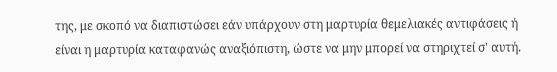της, με σκοπό να διαπιστώσει εάν υπάρχουν στη μαρτυρία θεμελιακές αντιφάσεις ή είναι η μαρτυρία καταφανώς αναξιόπιστη, ώστε να μην μπορεί να στηριχτεί σ' αυτή.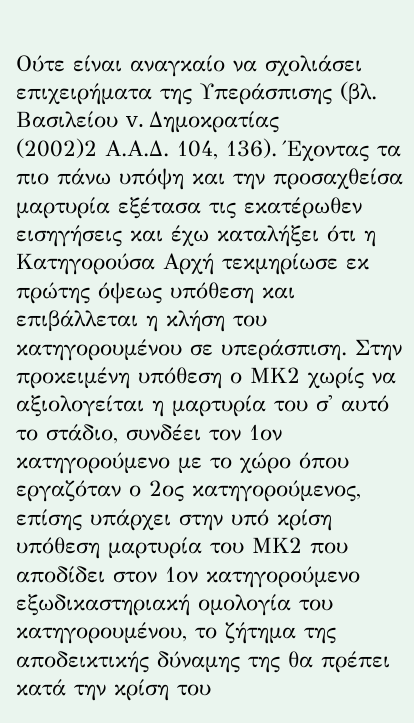Ούτε είναι αναγκαίο να σχολιάσει επιχειρήματα της Υπεράσπισης (βλ. Βασιλείου v. Δημοκρατίας
(2002)2 Α.Α.Δ. 104, 136). Έχοντας τα πιο πάνω υπόψη και την προσαχθείσα μαρτυρία εξέτασα τις εκατέρωθεν εισηγήσεις και έχω καταλήξει ότι η Κατηγορούσα Αρχή τεκμηρίωσε εκ πρώτης όψεως υπόθεση και επιβάλλεται η κλήση του κατηγορουμένου σε υπεράσπιση. Στην προκειμένη υπόθεση ο ΜΚ2 χωρίς να αξιολογείται η μαρτυρία του σ' αυτό το στάδιο, συνδέει τον 1ον κατηγορούμενο με το χώρο όπου εργαζόταν ο 2ος κατηγορούμενος, επίσης υπάρχει στην υπό κρίση υπόθεση μαρτυρία του ΜΚ2 που αποδίδει στον 1ον κατηγορούμενο εξωδικαστηριακή ομολογία του κατηγορουμένου, το ζήτημα της αποδεικτικής δύναμης της θα πρέπει κατά την κρίση του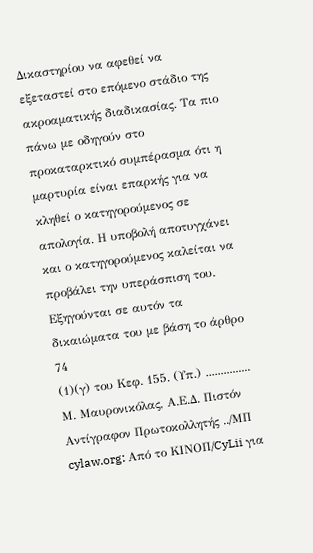Δικαστηρίου να αφεθεί να εξεταστεί στο επόμενο στάδιο της ακροαματικής διαδικασίας. Τα πιο πάνω με οδηγούν στο προκαταρκτικό συμπέρασμα ότι η μαρτυρία είναι επαρκής για να κληθεί ο κατηγορούμενος σε απολογία. Η υποβολή αποτυγχάνει και ο κατηγορούμενος καλείται να προβάλει την υπεράσπιση του. Εξηγούνται σε αυτόν τα δικαιώματα του με βάση το άρθρο 74
(1)(γ) του Κεφ. 155. (Υπ.) ............... Μ. Μαυρονικόλας, Α.Ε.Δ. Πιστόν Αντίγραφον Πρωτοκολλητής ../ΜΠ cylaw.org: Από το ΚΙΝOΠ/CyLii για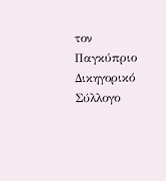τον Παγκύπριο Δικηγορικό Σύλλογο